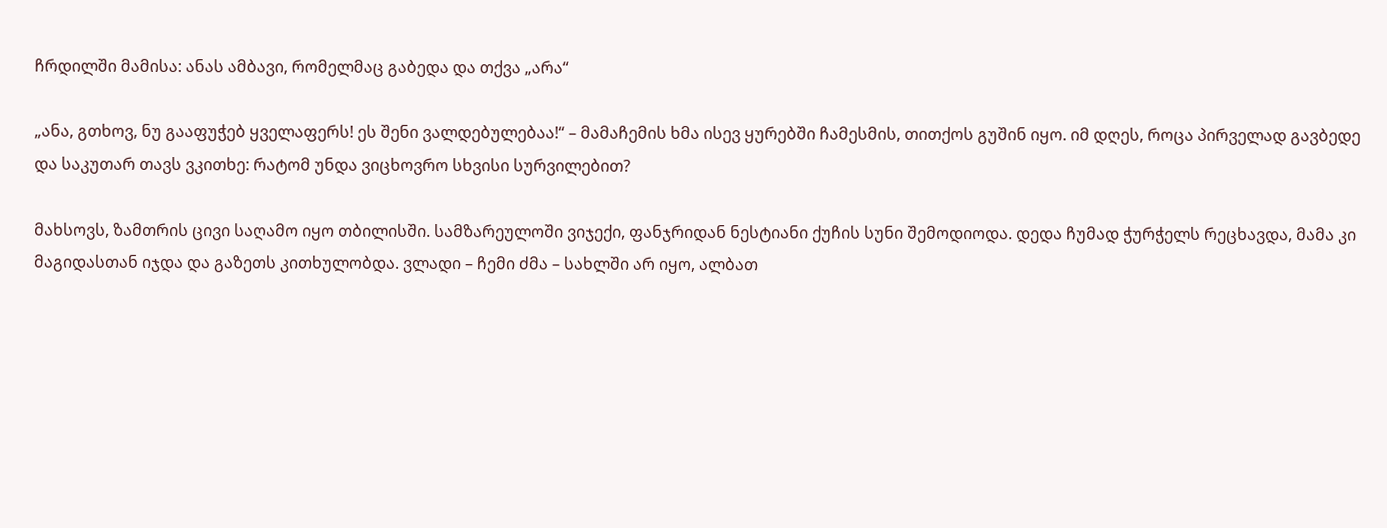ჩრდილში მამისა: ანას ამბავი, რომელმაც გაბედა და თქვა „არა“

„ანა, გთხოვ, ნუ გააფუჭებ ყველაფერს! ეს შენი ვალდებულებაა!“ – მამაჩემის ხმა ისევ ყურებში ჩამესმის, თითქოს გუშინ იყო. იმ დღეს, როცა პირველად გავბედე და საკუთარ თავს ვკითხე: რატომ უნდა ვიცხოვრო სხვისი სურვილებით?

მახსოვს, ზამთრის ცივი საღამო იყო თბილისში. სამზარეულოში ვიჯექი, ფანჯრიდან ნესტიანი ქუჩის სუნი შემოდიოდა. დედა ჩუმად ჭურჭელს რეცხავდა, მამა კი მაგიდასთან იჯდა და გაზეთს კითხულობდა. ვლადი – ჩემი ძმა – სახლში არ იყო, ალბათ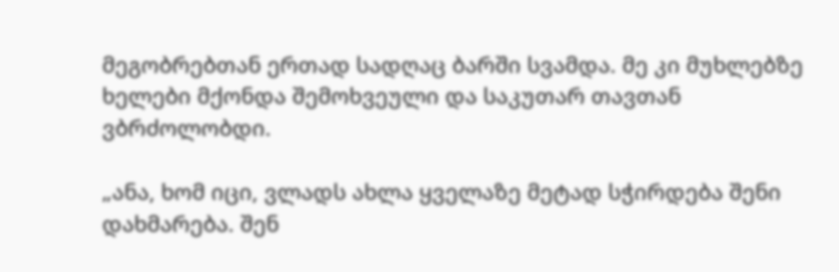მეგობრებთან ერთად სადღაც ბარში სვამდა. მე კი მუხლებზე ხელები მქონდა შემოხვეული და საკუთარ თავთან ვბრძოლობდი.

„ანა, ხომ იცი, ვლადს ახლა ყველაზე მეტად სჭირდება შენი დახმარება. შენ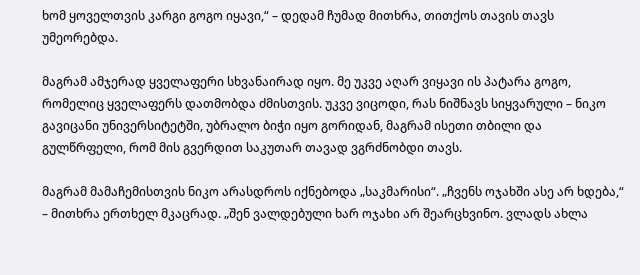ხომ ყოველთვის კარგი გოგო იყავი,“ – დედამ ჩუმად მითხრა, თითქოს თავის თავს უმეორებდა.

მაგრამ ამჯერად ყველაფერი სხვანაირად იყო. მე უკვე აღარ ვიყავი ის პატარა გოგო, რომელიც ყველაფერს დათმობდა ძმისთვის. უკვე ვიცოდი, რას ნიშნავს სიყვარული – ნიკო გავიცანი უნივერსიტეტში, უბრალო ბიჭი იყო გორიდან, მაგრამ ისეთი თბილი და გულწრფელი, რომ მის გვერდით საკუთარ თავად ვგრძნობდი თავს.

მაგრამ მამაჩემისთვის ნიკო არასდროს იქნებოდა „საკმარისი“. „ჩვენს ოჯახში ასე არ ხდება,“ – მითხრა ერთხელ მკაცრად. „შენ ვალდებული ხარ ოჯახი არ შეარცხვინო. ვლადს ახლა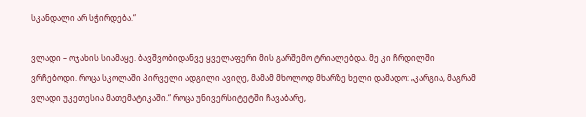სკანდალი არ სჭირდება.“

ვლადი – ოჯახის სიამაყე. ბავშვობიდანვე ყველაფერი მის გარშემო ტრიალებდა. მე კი ჩრდილში ვრჩებოდი. როცა სკოლაში პირველი ადგილი ავიღე, მამამ მხოლოდ მხარზე ხელი დამადო: „კარგია, მაგრამ ვლადი უკეთესია მათემატიკაში.“ როცა უნივერსიტეტში ჩავაბარე,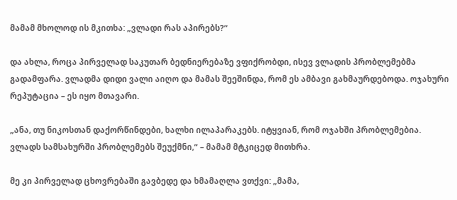მამამ მხოლოდ ის მკითხა: „ვლადი რას აპირებს?“

და ახლა, როცა პირველად საკუთარ ბედნიერებაზე ვფიქრობდი, ისევ ვლადის პრობლემებმა გადამფარა. ვლადმა დიდი ვალი აიღო და მამას შეეშინდა, რომ ეს ამბავი გახმაურდებოდა. ოჯახური რეპუტაცია – ეს იყო მთავარი.

„ანა, თუ ნიკოსთან დაქორწინდები, ხალხი ილაპარაკებს. იტყვიან, რომ ოჯახში პრობლემებია. ვლადს სამსახურში პრობლემებს შეუქმნი,“ – მამამ მტკიცედ მითხრა.

მე კი პირველად ცხოვრებაში გავბედე და ხმამაღლა ვთქვი: „მამა,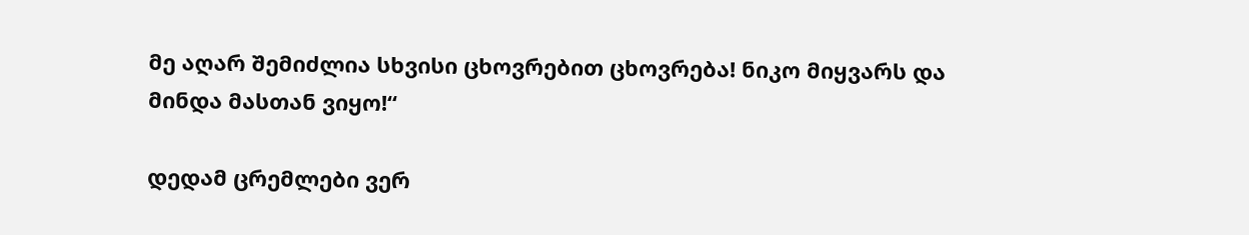მე აღარ შემიძლია სხვისი ცხოვრებით ცხოვრება! ნიკო მიყვარს და მინდა მასთან ვიყო!“

დედამ ცრემლები ვერ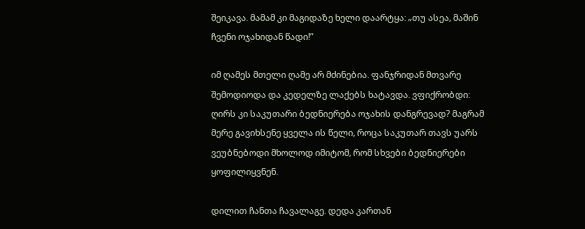შეიკავა. მამამ კი მაგიდაზე ხელი დაარტყა: „თუ ასეა, მაშინ ჩვენი ოჯახიდან წადი!“

იმ ღამეს მთელი ღამე არ მძინებია. ფანჯრიდან მთვარე შემოდიოდა და კედელზე ლაქებს ხატავდა. ვფიქრობდი: ღირს კი საკუთარი ბედნიერება ოჯახის დანგრევად? მაგრამ მერე გავიხსენე ყველა ის წელი, როცა საკუთარ თავს უარს ვეუბნებოდი მხოლოდ იმიტომ, რომ სხვები ბედნიერები ყოფილიყვნენ.

დილით ჩანთა ჩავალაგე. დედა კართან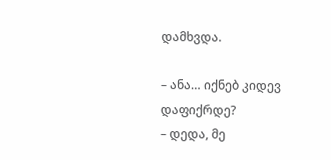დამხვდა.

– ანა… იქნებ კიდევ დაფიქრდე?
– დედა, მე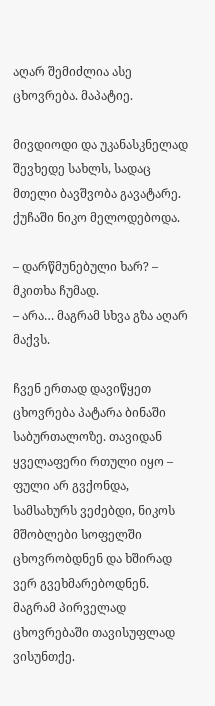აღარ შემიძლია ასე ცხოვრება. მაპატიე.

მივდიოდი და უკანასკნელად შევხედე სახლს, სადაც მთელი ბავშვობა გავატარე. ქუჩაში ნიკო მელოდებოდა.

– დარწმუნებული ხარ? – მკითხა ჩუმად.
– არა… მაგრამ სხვა გზა აღარ მაქვს.

ჩვენ ერთად დავიწყეთ ცხოვრება პატარა ბინაში საბურთალოზე. თავიდან ყველაფერი რთული იყო – ფული არ გვქონდა, სამსახურს ვეძებდი, ნიკოს მშობლები სოფელში ცხოვრობდნენ და ხშირად ვერ გვეხმარებოდნენ. მაგრამ პირველად ცხოვრებაში თავისუფლად ვისუნთქე.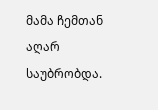მამა ჩემთან აღარ საუბრობდა.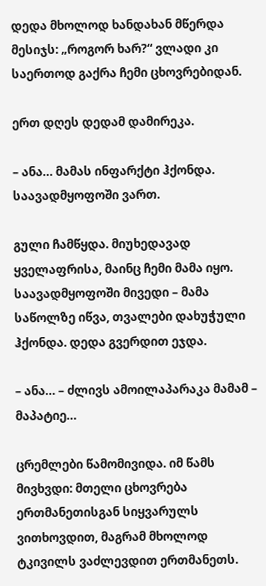დედა მხოლოდ ხანდახან მწერდა მესიჯს: „როგორ ხარ?“ ვლადი კი საერთოდ გაქრა ჩემი ცხოვრებიდან.

ერთ დღეს დედამ დამირეკა.

– ანა… მამას ინფარქტი ჰქონდა. საავადმყოფოში ვართ.

გული ჩამწყდა. მიუხედავად ყველაფრისა, მაინც ჩემი მამა იყო. საავადმყოფოში მივედი – მამა საწოლზე იწვა, თვალები დახუჭული ჰქონდა. დედა გვერდით ეჯდა.

– ანა… – ძლივს ამოილაპარაკა მამამ – მაპატიე…

ცრემლები წამომივიდა. იმ წამს მივხვდი: მთელი ცხოვრება ერთმანეთისგან სიყვარულს ვითხოვდით, მაგრამ მხოლოდ ტკივილს ვაძლევდით ერთმანეთს.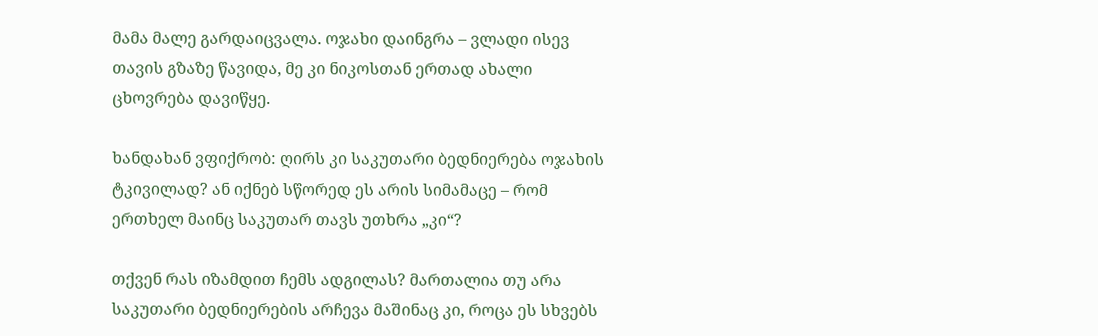მამა მალე გარდაიცვალა. ოჯახი დაინგრა – ვლადი ისევ თავის გზაზე წავიდა, მე კი ნიკოსთან ერთად ახალი ცხოვრება დავიწყე.

ხანდახან ვფიქრობ: ღირს კი საკუთარი ბედნიერება ოჯახის ტკივილად? ან იქნებ სწორედ ეს არის სიმამაცე – რომ ერთხელ მაინც საკუთარ თავს უთხრა „კი“?

თქვენ რას იზამდით ჩემს ადგილას? მართალია თუ არა საკუთარი ბედნიერების არჩევა მაშინაც კი, როცა ეს სხვებს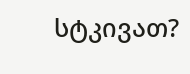სტკივათ?